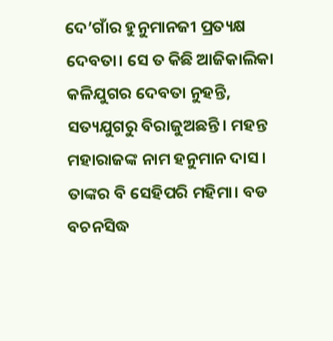ଦେ’ଗାଁର ହୁନୁମାନଜୀ ପ୍ରତ୍ୟକ୍ଷ ଦେବତା। ସେ ତ କିଛି ଆଜିକାଲିକା କଳିଯୁଗର ଦେବତା ନୁହନ୍ତି, ସତ୍ୟଯୁଗରୁ ବିରାଜୁଅଛନ୍ତି। ମହନ୍ତ ମହାରାଜଙ୍କ ନାମ ହନୁମାନ ଦାସ। ତାଙ୍କର ବି ସେହିପରି ମହିମା। ବଡ ବଚନସିଦ୍ଧ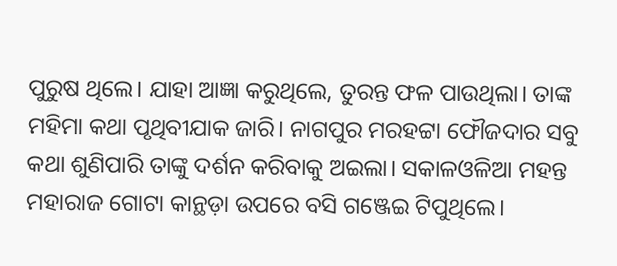ପୁରୁଷ ଥିଲେ। ଯାହା ଆଜ୍ଞା କରୁଥିଲେ, ତୁରନ୍ତ ଫଳ ପାଉଥିଲା। ତାଙ୍କ ମହିମା କଥା ପୃଥିବୀଯାକ ଜାରି। ନାଗପୁର ମରହଟ୍ଟା ଫୌଜଦାର ସବୁ କଥା ଶୁଣିପାରି ତାଙ୍କୁ ଦର୍ଶନ କରିବାକୁ ଅଇଲା। ସକାଳଓଳିଆ ମହନ୍ତ ମହାରାଜ ଗୋଟା କାନ୍ଥଡ଼ା ଉପରେ ବସି ଗଞ୍ଜେଇ ଟିପୁଥିଲେ।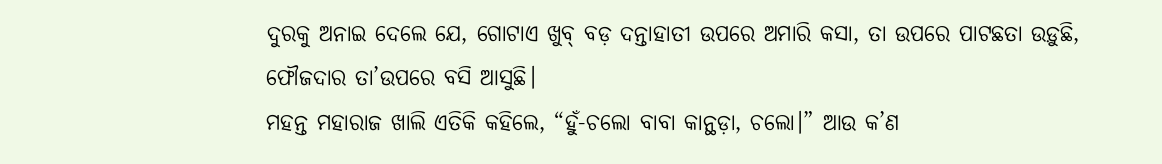ଦୁରକୁ ଅନାଇ ଦେଲେ ଯେ, ଗୋଟାଏ ଖୁବ୍ ବଡ଼ ଦନ୍ତାହାତୀ ଉପରେ ଅମାରି କସା, ତା ଉପରେ ପାଟଛତା ଉଡ଼ୁଛି, ଫୌଜଦାର ତା’ଉପରେ ବସି ଆସୁଛି।
ମହନ୍ତ ମହାରାଜ ଖାଲି ଏତିକି କହିଲେ, “ହୁଁ-ଚଲୋ ବାବା କାନ୍ଥଡ଼ା, ଚଲୋ।” ଆଉ କ’ଣ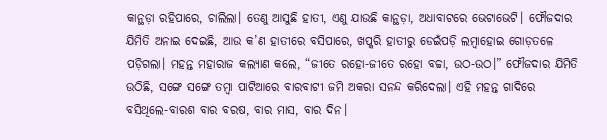କାନ୍ଥଡ଼ା ରହିପାରେ, ଚାଲିଲା। ତେଣୁ ଆସୁଛି ହାତୀ, ଏଣୁ ଯାଉଛି କାନ୍ଥଡ଼ା, ଅଧାବାଟରେ ଭେଟାଭେଟି। ଫୌଜଦାର ଯିମିତି ଅନାଇ ଦେଇଛି, ଆଉ କ’ଣ ହାତୀରେ ବସିପାରେ, ଖପ୍କରି ହାତୀରୁ ଡେଇଁପଡ଼ି ଲମ୍ବାହୋଇ ଗୋଡ଼ତଳେ ପଡ଼ିଗଲା। ମହନ୍ତ ମହାରାଜ କଲ୍ୟାଣ କଲେ, “ଜୀତେ ରହୋ-ଜୀତେ ରହୋ ବଚ୍ଚା, ଉଠ-ଉଠ।” ଫୌଜଦାର ଯିମିତି ଉଠିଛି, ସଙ୍ଗେ ସଙ୍ଗେ ତମ୍ବା ପାଟିଆରେ ବାରବାଟୀ ଜମି ଅକରା ସନନ୍ଦ କରିଦେଲା। ଏହି ମହନ୍ତ ଗାଦିରେ ବସିଥିଲେ-ବାରଶ ବାର ବରଷ, ବାର ମାସ, ବାର ଦିନ।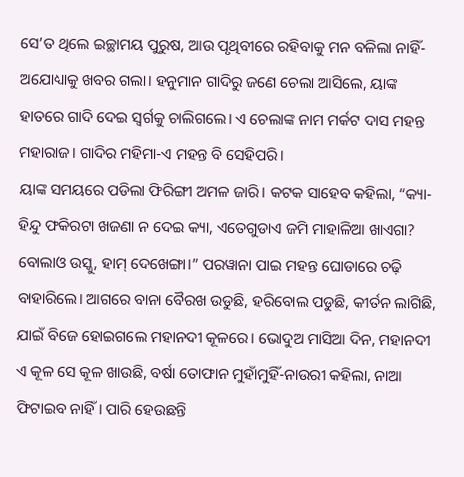ସେ’ତ ଥିଲେ ଇଚ୍ଛାମୟ ପୁରୁଷ, ଆଉ ପୃଥିବୀରେ ରହିବାକୁ ମନ ବଳିଲା ନାହିଁ-ଅଯୋଧ୍ୟାକୁ ଖବର ଗଲା। ହନୁମାନ ଗାଦିରୁ ଜଣେ ଚେଲା ଆସିଲେ, ୟାଙ୍କ ହାତରେ ଗାଦି ଦେଇ ସ୍ବର୍ଗକୁ ଚାଲିଗଲେ। ଏ ଚେଲାଙ୍କ ନାମ ମର୍କଟ ଦାସ ମହନ୍ତ ମହାରାଜ। ଗାଦିର ମହିମା-ଏ ମହନ୍ତ ବି ସେହିପରି।
ୟାଙ୍କ ସମୟରେ ପଡିଲା ଫିରିଙ୍ଗୀ ଅମଳ ଜାରି। କଟକ ସାହେବ କହିଲା, “କ୍ୟା-ହିନ୍ଦୁ ଫକିରଟା ଖଜଣା ନ ଦେଇ କ୍ୟା, ଏତେଗୁଡାଏ ଜମି ମାହାଳିଆ ଖାଏଗା? ବୋଲାଓ ଉସ୍କୁ, ହାମ୍ ଦେଖେଙ୍ଗା।” ପରୱାନା ପାଇ ମହନ୍ତ ଘୋଡାରେ ଚଢ଼ି ବାହାରିଲେ। ଆଗରେ ବାନା ବୈରଖ ଉଡୁଛି, ହରିବୋଲ ପଡୁଛି, କୀର୍ତନ ଲାଗିଛି, ଯାଇଁ ବିଜେ ହୋଇଗଲେ ମହାନଦୀ କୂଳରେ। ଭୋଦୁଅ ମାସିଆ ଦିନ, ମହାନଦୀ ଏ କୂଳ ସେ କୂଳ ଖାଉଛି, ବର୍ଷା ତୋଫାନ ମୁହାଁମୁହିଁ-ନାଉରୀ କହିଲା, ନାଆ ଫିଟାଇବ ନାହିଁ। ପାରି ହେଉଛନ୍ତି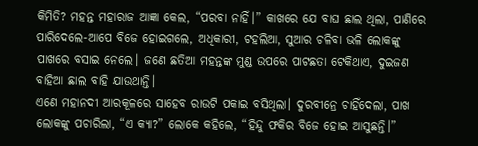କିମିତି? ମହନ୍ତ ମହାରାଜ ଆଜ୍ଞା କେଲ, “ପରବା ନାହିଁ।” କାଖରେ ଯେ ବାଘ ଛାଲ ଥିଲା, ପାଣିରେ ପାରିଦେଲେ-ଆପେ ବିଜେ ହୋଇଗଲେ, ଅଧିକାରୀ, ଟହଲିଆ, ସୁଆର ଚଳିବା ଭଳି ଲୋକଙ୍କୁ ପାଖରେ ବସାଇ ନେଲେ। ଜଣେ ଛତିଆ ମହନ୍ତଙ୍କ ମୁଣ୍ଡ ଉପରେ ପାଟଛତା ଟେକିଥାଏ, ଦୁଇଜଣ ବାହିଆ ଛାଲ ବାହି ଯାଉଥାନ୍ତି।
ଏଣେ ମହାନଦୀ ଆରକୂଳରେ ସାହେବ ରାଉଟି ପକାଇ ବସିଥିଲା। ଦୁରବୀନ୍ରେ ଚାହିଁଦେଲା, ପାଖ ଲୋକଙ୍କୁ ପଚାରିଲା, “ଏ କ୍ୟା?” ଲୋକେ କହିଲେ, “ହିନ୍ଦୁ ଫକିର ବିଜେ ହୋଇ ଆସୁଛନ୍ତି।”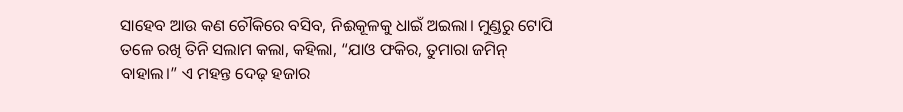ସାହେବ ଆଉ କଣ ଚୌକିରେ ବସିବ, ନିଈକୂଳକୁ ଧାଇଁ ଅଇଲା। ମୁଣ୍ଡରୁ ଟୋପି ତଳେ ରଖି ତିନି ସଲାମ କଲା, କହିଲା, “ଯାଓ ଫକିର, ତୁମାରା ଜମିନ୍ ବାହାଲ।” ଏ ମହନ୍ତ ଦେଢ଼ ହଜାର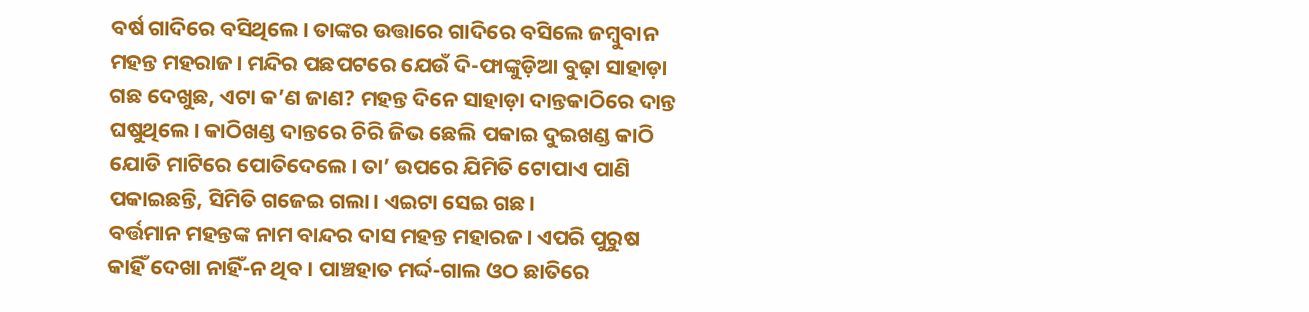ବର୍ଷ ଗାଦିରେ ବସିଥିଲେ। ତାଙ୍କର ଉତ୍ତାରେ ଗାଦିରେ ବସିଲେ ଜମ୍ବୁବାନ ମହନ୍ତ ମହରାଜ। ମନ୍ଦିର ପଛପଟରେ ଯେଉଁ ଦି-ଫାଙ୍କୁଡ଼ିଆ ବୁଢ଼ା ସାହାଡ଼ା ଗଛ ଦେଖୁଛ, ଏଟା କ’ଣ ଜାଣ? ମହନ୍ତ ଦିନେ ସାହାଡ଼ା ଦାନ୍ତକାଠିରେ ଦାନ୍ତ ଘଷୁଥିଲେ। କାଠିଖଣ୍ଡ ଦାନ୍ତରେ ଚିରି ଜିଭ ଛେଲି ପକାଇ ଦୁଇଖଣ୍ଡ କାଠି ଯୋଡି ମାଟିରେ ପୋତିଦେଲେ। ତା’ ଉପରେ ଯିମିତି ଟୋପାଏ ପାଣି ପକାଇଛନ୍ତି, ସିମିତି ଗଜେଇ ଗଲା। ଏଇଟା ସେଇ ଗଛ।
ବର୍ତ୍ତମାନ ମହନ୍ତଙ୍କ ନାମ ବାନ୍ଦର ଦାସ ମହନ୍ତ ମହାରଜ। ଏପରି ପୁରୁଷ କାହିଁ ଦେଖା ନାହିଁ-ନ ଥିବ। ପାଞ୍ଚହାତ ମର୍ଦ୍ଦ-ଗାଲ ଓଠ ଛାତିରେ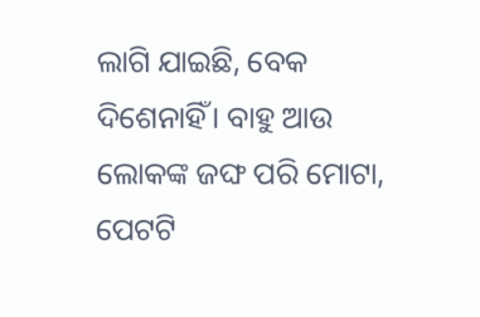ଲାଗି ଯାଇଛି, ବେକ ଦିଶେନାହିଁ। ବାହୁ ଆଉ ଲୋକଙ୍କ ଜଙ୍ଘ ପରି ମୋଟା, ପେଟଟି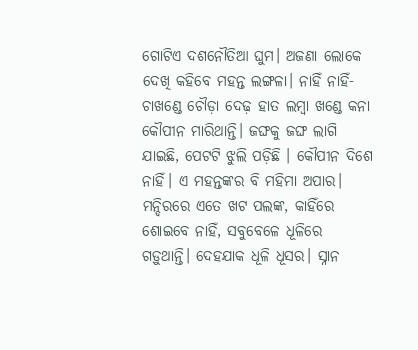ଗୋଟିଏ ଦଶନୌତିଆ ଘୁମ। ଅଜଣା ଲୋକେ ଦେଖି କହିବେ ମହନ୍ତ ଲଙ୍ଗଳା। ନାହିଁ ନାହିଁ-ଚାଖଣ୍ଡେ ଚୌଡ଼ା ଦେଢ଼ ହାତ ଲମ୍ବା ଖଣ୍ଡେ କନା କୌପୀନ ମାରିଥାନ୍ତି। ଜଙ୍ଘକୁ ଜଙ୍ଘ ଲାଗି ଯାଇଛି, ପେଟଟି ଝୁଲି ପଡ଼ିଛି । କୌପୀନ ଦିଶେ ନାହିଁ। ଏ ମହନ୍ତଙ୍କର ବି ମହିମା ଅପାର। ମନ୍ଦିରରେ ଏତେ ଖଟ ପଲଙ୍କ, କାହିଁରେ ଶୋଇବେ ନାହିଁ, ସବୁବେଳେ ଧୂଳିରେ ଗଡ଼ୁଥାନ୍ତି। ଦେହଯାକ ଧୂଳି ଧୂସର। ସ୍ନାନ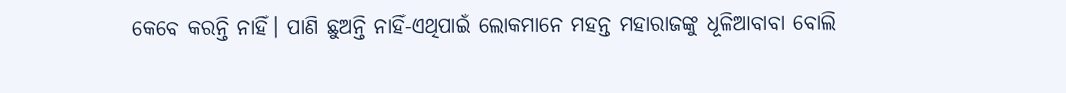କେବେ କରନ୍ତି ନାହିଁ। ପାଣି ଛୁଅନ୍ତି ନାହିଁ-ଏଥିପାଇଁ ଲୋକମାନେ ମହନ୍ତ ମହାରାଜଙ୍କୁ ଧୂଳିଆବାବା ବୋଲି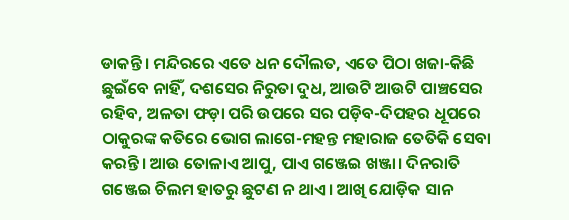ଡାକନ୍ତି। ମନ୍ଦିରରେ ଏତେ ଧନ ଦୌଲତ, ଏତେ ପିଠା ଖଜା-କିଛି ଛୁଇଁବେ ନାହିଁ, ଦଶସେର ନିରୁତା ଦୁଧ, ଆଉଟି ଆଉଟି ପାଞ୍ଚସେର ରହିବ, ଅଳତା ଫଡ଼ା ପରି ଉପରେ ସର ପଡ଼ିବ-ଦିପହର ଧୂପରେ ଠାକୁରଙ୍କ କତିରେ ଭୋଗ ଲାଗେ-ମହନ୍ତ ମହାରାଜ ତେତିକି ସେବା କରନ୍ତି। ଆଉ ତୋଳାଏ ଆପୁ, ପାଏ ଗଞ୍ଜେଇ ଖଞ୍ଜା। ଦିନରାତି ଗଞ୍ଜେଇ ଚିଲମ ହାତରୁ ଛୁଟଣ ନ ଥାଏ। ଆଖି ଯୋଡ଼ିକ ସାନ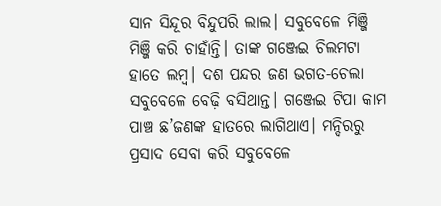ସାନ ସିନ୍ଦୂର ବିନ୍ଦୁପରି ଲାଲ। ସବୁବେଳେ ମିଞ୍ଜି ମିଞ୍ଜି କରି ଚାହାଁନ୍ତି। ତାଙ୍କ ଗଞ୍ଜେଇ ଚିଲମଟା ହାତେ ଲମ୍ବ। ଦଶ ପନ୍ଦର ଜଣ ଭଗତ-ଚେଲା ସବୁବେଳେ ବେଢ଼ି ବସିଥାନ୍ତ। ଗଞ୍ଜେଇ ଟିପା କାମ ପାଞ୍ଚ ଛ’ଜଣଙ୍କ ହାତରେ ଲାଗିଥାଏ। ମନ୍ଦିରରୁ ପ୍ରସାଦ ସେବା କରି ସବୁବେଳେ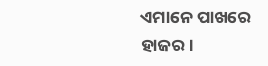ଏମାନେ ପାଖରେ ହାଜର।